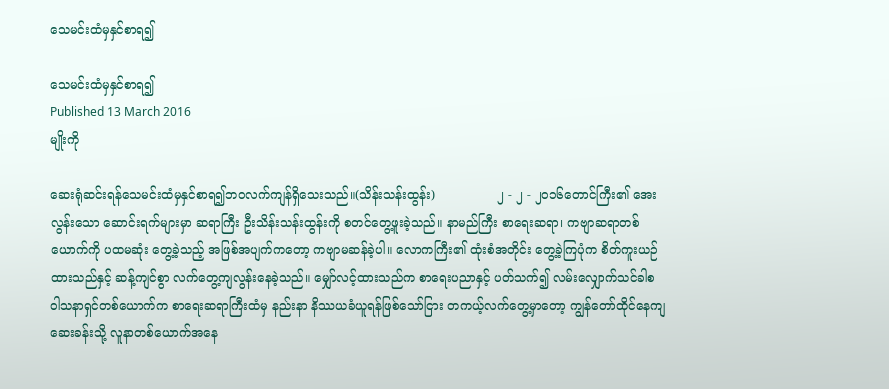သေမင်းထံမှနှင်စာရ၍

သေမင်းထံမှနှင်စာရ၍
Published 13 March 2016
မျိုးကို

ဆေးရုံဆင်းရန်သေမင်းထံမှနှင်စာရ၍ဘဝလက်ကျန်ရှိသေးသည်။(သိန်းသန်းထွန်း)                ၂ - ၂ - ၂၀၁၆တောင်ကြီး၏ အေးလွန်းသော ဆောင်းရက်များမှာ ဆရာကြီး ဦးသိန်းသန်းထွန်းကို စတင်တွေ့ဖူးခဲ့သည်။ နာမည်ကြီး စာရေးဆရာ၊ ကဗျာဆရာတစ်ယောက်ကို ပထမဆုံး တွေ့ခဲ့သည့် အဖြစ်အပျက်ကတော့ ကဗျာမဆန်ခဲ့ပါ။ လောကကြီး၏ ထုံးစံအတိုင်း တွေ့ခဲ့ကြပုံက စိတ်ကူးယဉ်ထားသည်နှင့် ဆန့်ကျင်စွာ လက်တွေ့ကျလွန်းနေခဲ့သည်။ မျှော်လင့်ထားသည်က စာရေးပညာနှင့် ပတ်သက်၍ လမ်းလျှောက်သင်ခါစ ဝါသနာရှင်တစ်ယောက်က စာရေးဆရာကြီးထံမှ နည်းနာ နိဿယခံယူရန်ဖြစ်သော်ငြား တကယ့်လက်တွေ့မှာတော့ ကျွန်တော်ထိုင်နေကျ ဆေးခန်းသို့ လူနာတစ်ယောက်အနေ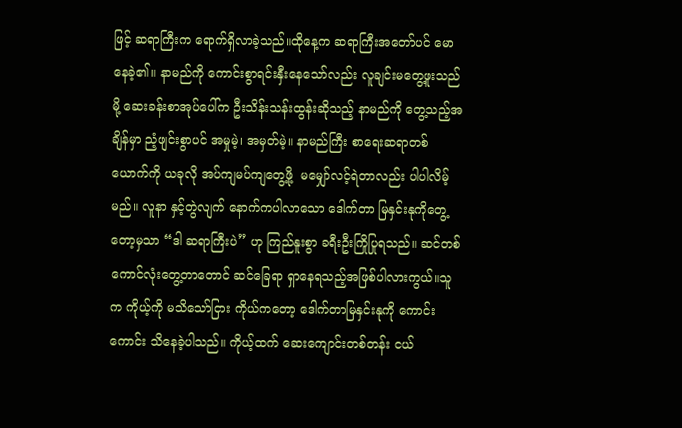ဖြင့် ဆရာကြီးက ရောက်ရှိလာခဲ့သည်။ထိုနေ့က ဆရာကြီးအတော်ပင် မောနေခဲ့၏။ နာမည်ကို ကောင်းစွာရင်းနှီးနေသော်လည်း လူချင်းမတွေ့ဖူးသည်မို့ ဆေးခန်းစာအုပ်ပေါ်က ဦးသိန်းသန်းထွန်းဆိုသည့် နာမည်ကို တွေ့သည့်အချိန်မှာ ညံ့ဖျင်းစွာပင် အမှုမဲ့၊ အမှတ်မဲ့။ နာမည်ကြီး စာရေးဆရာတစ်ယောက်ကို ယခုလို အပ်ကျမပ်ကျတွေ့ဖို့  မမျှော်လင့်ရဲတာလည်း ပါပါလိမ့်မည်။ လူနာ နှင့်တွဲလျက် နောက်ကပါလာသော ဒေါက်တာ မြနှင်းနုကိုတွေ့တော့မှသာ “ဒါ ဆရာကြီးပဲ” ဟု ကြည်နူးစွာ ခရီးဦးကြိုပြုရသည်။ ဆင်တစ်ကောင်လုံးတွေ့တာတောင် ဆင်ခြေရာ ရှာနေရသည့်အဖြစ်ပါလားကွယ်။သူက ကိုယ့်ကို မသိသော်ငြား ကိုယ်ကတော့ ဒေါက်တာမြနှင်းနုကို ကောင်းကောင်း သိနေခဲ့ပါသည်။ ကိုယ့်ထက် ဆေးကျောင်းတစ်တန်း ငယ်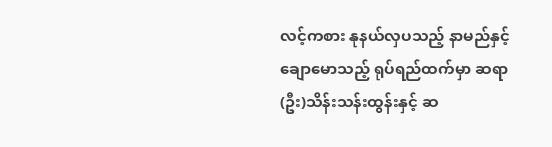လင့်ကစား နုနယ်လှပသည့် နာမည်နှင့်ချောမောသည့် ရုပ်ရည်ထက်မှာ ဆရာ(ဦး)သိန်းသန်းထွန်းနှင့် ဆ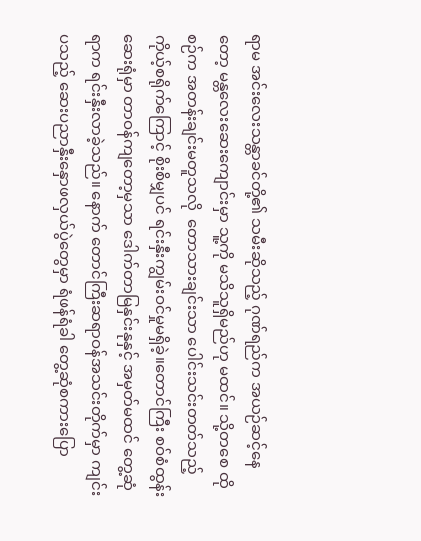ရာမ အင်းလေးသန္တာခင်တို့၏ သမီးဆိုသည့် ဂုဏ်ရည်က အယဉ်ဆင့်နေတော့ မန္တလေးဆေးကျောင်းမှာ သူ့ကို မသိသူရှိမည်ဟု မထင်။ သို့တစေ ထိုစဉ်က အတန်းချင်းမတူသလို  တောသားချင်းသာ ပေါင်းသင်းတတ်သည့် ကိုယ့်စရိုက်ကြောင့် စိုးစိမျှပင် ရင်းနှီးကျွမ်းဝင်မှုမရှိခဲ့။တောင်ကြီး စဝ်စံထွန်းဆေးရုံမှာ တာဝန်ကျတော့မှသာ ဒေါက်တာမြနှင်းနုနှင့် အမှတ်မထင် တွေ့ဆုံရာက ရင်းနှီးလာခဲ့သည်။ နောက် တောင်ကြီးဆရာဝန်အသင်းတိုက်မှာ ကျင်းပသည့် ဆေးပညာနှီးနှောဖလှယ်ပွဲတွေမှာ ရံဖန်ရံခါ တွေ့ဆုံစကားပြော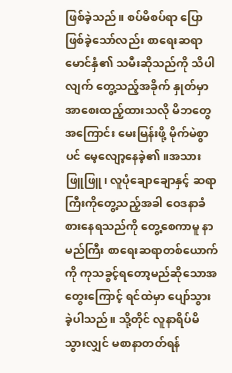ဖြစ်ခဲ့သည်။ စပ်မိစပ်ရာ ပြောဖြစ်ခဲ့သော်လည်း စာရေးဆရာမောင်နှံ၏ သမီးဆိုသည်ကို သိပါလျက် တွေ့သည့်အခိုက် နှုတ်မှာ အာစေးထည့်ထားသလို မိဘတွေအကြောင်း မေးမြန်းဖို့ မိုက်မဲစွာပင် မေ့လျော့နေခဲ့၏။အသားဖြူဖြူ၊ လူပုံချောချောနှင့် ဆရာကြီးကိုတွေ့သည့်အခါ ဝေဒနာခံစားနေရသည်ကို တွေ့စေကာမူ နာမည်ကြီး စာရေးဆရာတစ်ယောက်ကို ကုသခွင့်ရတော့မည်ဆိုသောအတွေးကြောင့် ရင်ထဲမှာ ပျော်သွားခဲ့ပါသည်။ သို့တိုင် လူနာရိပ်မိသွားလျှင် မစာနာတတ်ရန်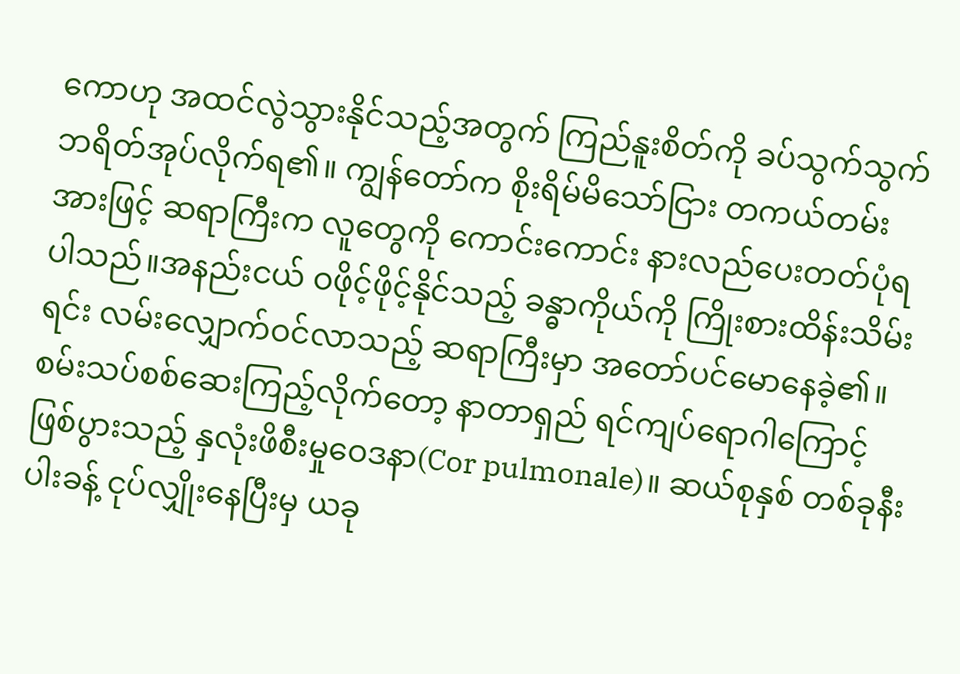ကောဟု အထင်လွဲသွားနိုင်သည့်အတွက် ကြည်နူးစိတ်ကို ခပ်သွက်သွက် ဘရိတ်အုပ်လိုက်ရ၏။ ကျွန်တော်က စိုးရိမ်မိသော်ငြား တကယ်တမ်းအားဖြင့် ဆရာကြီးက လူတွေကို ကောင်းကောင်း နားလည်ပေးတတ်ပုံရပါသည်။အနည်းငယ် ဝဖိုင့်ဖိုင့်နိုင်သည့် ခန္ဓာကိုယ်ကို ကြိုးစားထိန်းသိမ်းရင်း လမ်းလျှောက်ဝင်လာသည့် ဆရာကြီးမှာ အတော်ပင်မောနေခဲ့၏။ စမ်းသပ်စစ်ဆေးကြည့်လိုက်တော့ နာတာရှည် ရင်ကျပ်ရောဂါကြောင့် ဖြစ်ပွားသည့် နှလုံးဖိစီးမှုဝေဒနာ(Cor pulmonale)။ ဆယ်စုနှစ် တစ်ခုနီးပါးခန့် ငုပ်လျှိုးနေပြီးမှ ယခု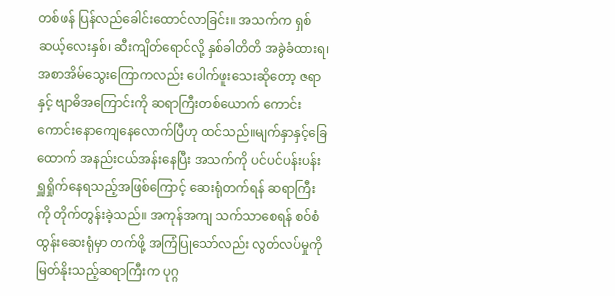တစ်ဖန် ပြန်လည်ခေါင်းထောင်လာခြင်း။ အသက်က ရှစ်ဆယ့်လေးနှစ်၊ ဆီးကျိတ်ရောင်လို့ နှစ်ခါတိတိ အခွဲခံထားရ၊ အစာအိမ်သွေးကြောကလည်း ပေါက်ဖူးသေးဆိုတော့ ဇရာ နှင့် ဗျာဓိအကြောင်းကို ဆရာကြီးတစ်ယောက် ကောင်းကောင်းနောကျေနေလောက်ပြီဟု ထင်သည်။မျက်နှာနှင့်ခြေထောက် အနည်းငယ်အန်းနေပြီး အသက်ကို ပင်ပင်ပန်းပန်း ရှူရှိုက်နေရသည့်အဖြစ်ကြောင့် ဆေးရုံတက်ရန် ဆရာကြီးကို တိုက်တွန်းခဲ့သည်။ အကုန်အကျ သက်သာစေရန် စဝ်စံထွန်းဆေးရုံမှာ တက်ဖို့ အကြံပြုသော်လည်း လွတ်လပ်မှုကို မြတ်နိုးသည့်ဆရာကြီးက ပုဂ္ဂ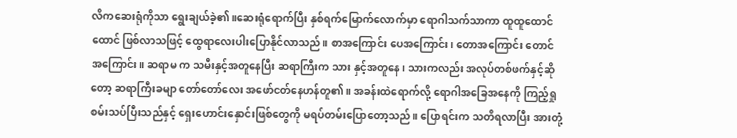လိကဆေးရုံကိုသာ ရွေးချယ်ခဲ့၏။ဆေးရုံရောက်ပြီး နှစ်ရက်မြောက်လောက်မှာ ရောဂါသက်သာကာ ထူထူထောင်ထောင် ဖြစ်လာသဖြင့် ထွေရာလေးပါးပြောနိုင်လာသည်။ စာအကြောင်း ပေအကြောင်း၊ တောအကြောင်း တောင်အကြောင်း။ ဆရာမ က သမီးနှင့်အတူနေပြီး ဆရာကြီးက သား နှင့်အတူနေ၊ သားကလည်း အလုပ်တစ်ဖက်နှင့်ဆိုတော့ ဆရာကြီးခမျာ တော်တော်လေး အဖော်ငတ်နေဟန်တူ၏။ အခန်းထဲရောက်လို့ ရောဂါအခြေအနေကို ကြည့်ရှုစမ်းသပ်ပြီးသည်နှင့် ရှေးဟောင်းနှောင်းဖြစ်တွေကို မရပ်တမ်းပြောတော့သည်။ ပြောရင်းက သတိရလာပြီး အားတုံ့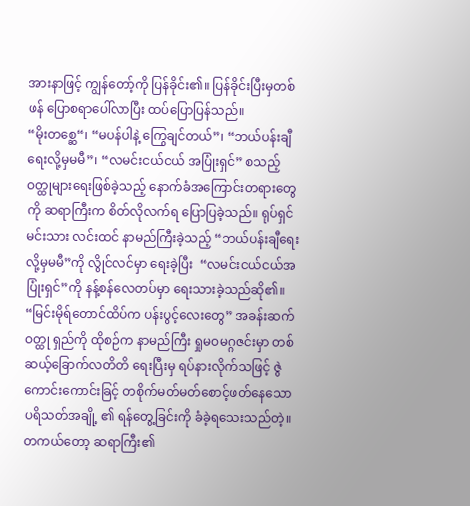အားနာဖြင့် ကျွန်တော့်ကို ပြန်ခိုင်း၏။ ပြန်ခိုင်းပြီးမှတစ်ဖန် ပြောစရာပေါ်လာပြီး ထပ်ပြောပြန်သည်။
“မိုးတစ္ဆေ“၊ “မပန်ပါနဲ့ ကြွေချင်တယ်”၊ “ဘယ်ပန်းချီရေးလို့မှမမီ”၊ “လမင်းငယ်ငယ် အပြုံးရှင်” စသည့်ဝတ္ထုများရေးဖြစ်ခဲ့သည့် နောက်ခံအကြောင်းတရားတွေကို ဆရာကြီးက စိတ်လိုလက်ရ ပြောပြခဲ့သည်။ ရုပ်ရှင်မင်းသား လင်းထင် နာမည်ကြီးခဲ့သည့် “ဘယ်ပန်းချီရေးလို့မှမမီ”ကို လွိုင်လင်မှာ ရေးခဲ့ပြီး  “လမင်းငယ်ငယ်အပြုံးရှင်”ကို နန့်စန်လေတပ်မှာ ရေးသားခဲ့သည်ဆို၏။ “မြင်းမိုရ်တောင်ထိပ်က ပန်းပွင့်လေးတွေ” အခန်းဆက်ဝတ္ထု ရှည်ကို ထိုစဉ်က နာမည်ကြီး ရှုမဝမဂ္ဂဇင်းမှာ တစ်ဆယ့်ခြောက်လတိတိ ရေးပြီးမှ ရပ်နားလိုက်သဖြင့် ဇွဲကောင်းကောင်းခြင့် တစိုက်မတ်မတ်စောင့်ဖတ်နေသော ပရိသတ်အချို့ ၏ ရန်တွေ့ခြင်းကို ခံခဲ့ရသေးသည်တဲ့။တကယ်တော့ ဆရာကြီး၏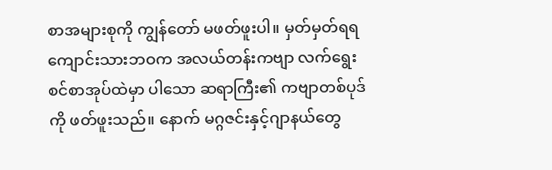စာအများစုကို ကျွန်တော် မဖတ်ဖူးပါ။ မှတ်မှတ်ရရ ကျောင်းသားဘဝက အလယ်တန်းကဗျာ လက်ရွေးစင်စာအုပ်ထဲမှာ ပါသော ဆရာကြီး၏ ကဗျာတစ်ပုဒ်ကို ဖတ်ဖူးသည်။ နောက် မဂ္ဂဇင်းနှင့်ဂျာနယ်တွေ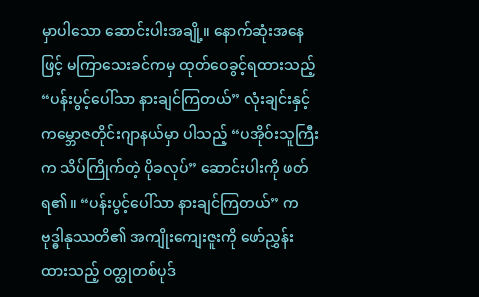မှာပါသော ဆောင်းပါးအချို့။ နောက်ဆုံးအနေဖြင့် မကြာသေးခင်ကမှ ထုတ်ဝေခွင့်ရထားသည့် “ပန်းပွင့်ပေါ်သာ နားချင်ကြတယ်” လုံးချင်းနှင့် ကမ္ဘောဇတိုင်းဂျာနယ်မှာ ပါသည့် “ပအိုဝ်းသူကြီးက သိပ်ကြိုက်တဲ့ ပိုခလုပ်” ဆောင်းပါးကို ဖတ်ရ၏။ “ပန်းပွင့်ပေါ်သာ နားချင်ကြတယ်” က ဗုဒ္ဓါနုဿတိ၏ အကျိုးကျေးဇူးကို ဖော်ညွှန်းထားသည့် ဝတ္ထုတစ်ပုဒ်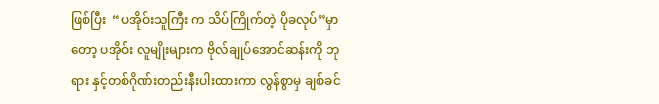ဖြစ်ပြီး  “ပအိုဝ်းသူကြီး က သိပ်ကြိုက်တဲ့ ပိုခလုပ်”မှာတော့ ပအိုဝ်း လူမျိုးများက ဗိုလ်ချုပ်အောင်ဆန်းကို ဘုရား နှင့်တစ်ဂိုဏ်းတည်းနီးပါးထားကာ လွန်စွာမှ ချစ်ခင်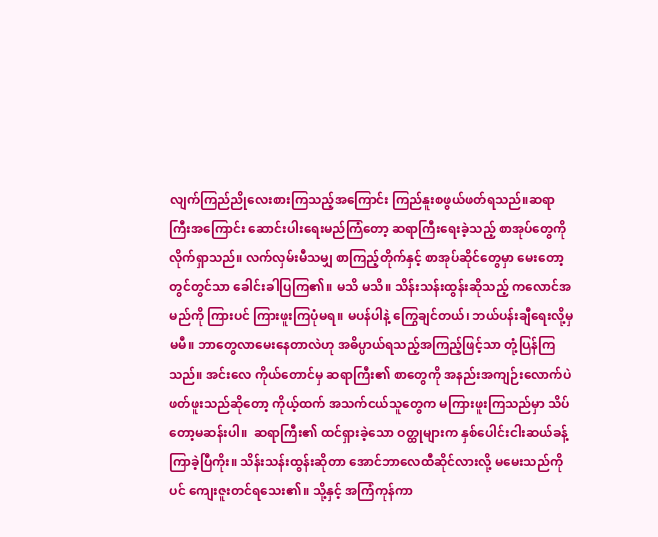လျက်ကြည်ညိုလေးစားကြသည့်အကြောင်း ကြည်နူးစဖွယ်ဖတ်ရသည်။ဆရာကြီးအကြောင်း ဆောင်းပါးရေးမည်ကြံတော့ ဆရာကြီးရေးခဲ့သည့် စာအုပ်တွေကို လိုက်ရှာသည်။ လက်လှမ်းမီသမျှ စာကြည့်တိုက်နှင့် စာအုပ်ဆိုင်တွေမှာ မေးတော့တွင်တွင်သာ ခေါင်းခါပြကြ၏။ မသိ မသိ။ သိန်းသန်းထွန်းဆိုသည့် ကလောင်အမည်ကို ကြားပင် ကြားဖူးကြပုံမရ။ မပန်ပါနဲ့ ကြွေချင်တယ်၊ ဘယ်ပန်းချီရေးလို့မှမမီ။ ဘာတွေလာမေးနေတာလဲဟု အဓိပ္ပာယ်ရသည့်အကြည့်ဖြင့်သာ တုံ့ပြန်ကြသည်။ အင်းလေ ကိုယ်တောင်မှ ဆရာကြီး၏ စာတွေကို အနည်းအကျဉ်းလောက်ပဲ ဖတ်ဖူးသည်ဆိုတော့ ကိုယ့်ထက် အသက်ငယ်သူတွေက မကြားဖူးကြသည်မှာ သိပ်တော့မဆန်းပါ။  ဆရာကြီး၏ ထင်ရှားခဲ့သော ဝတ္ထုများက နှစ်ပေါင်းငါးဆယ်ခန့် ကြာခဲ့ပြီကိုး။ သိန်းသန်းထွန်းဆိုတာ အောင်ဘာလေထီဆိုင်လားလို့ မမေးသည်ကိုပင် ကျေးဇူးတင်ရသေး၏။ သို့နှင့် အကြံကုန်ကာ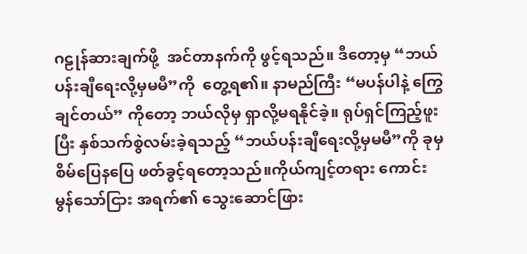ဂဠုန်ဆားချက်ဖို့  အင်တာနက်ကို ဖွင့်ရသည်။ ဒီတော့မှ “ဘယ်ပန်းချီရေးလို့မှမမီ”ကို  တွေ့ရ၏။ နာမည်ကြီး “မပန်ပါနဲ့ ကြွေချင်တယ်” ကိုတော့ ဘယ်လိုမှ ရှာလို့မရနိုင်ခဲ့။ ရုပ်ရှင်ကြည့်ဖူးပြီး နှစ်သက်စွဲလမ်းခဲ့ရသည့် “ဘယ်ပန်းချီရေးလို့မှမမီ”ကို ခုမှစိမ်ပြေနပြေ ဖတ်ခွင့်ရတော့သည်။ကိုယ်ကျင့်တရား ကောင်းမွန်သော်ငြား အရက်၏ သွေးဆောင်ဖြား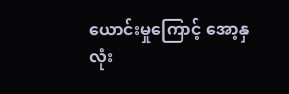ယောင်းမှုကြောင့် အော့နှလုံး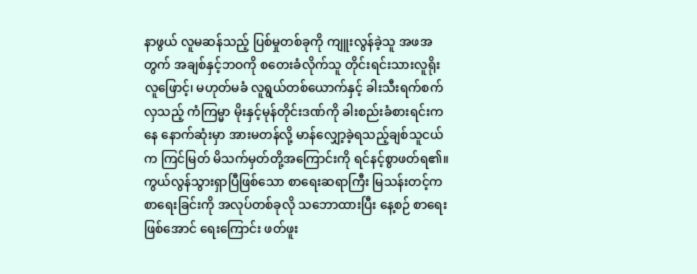နာဖွယ် လူမဆန်သည့် ပြစ်မှုတစ်ခုကို ကျူးလွန်ခဲ့သူ အဖအတွက် အချစ်နှင့်ဘဝကို စတေးခံလိုက်သူ တိုင်းရင်းသားလူရိုးလူဖြောင့်၊ မဟုတ်မခံ လူရွယ်တစ်ယောက်နှင့် ခါးသီးရက်စက်လှသည့် ကံကြမ္မာ မိုးနှင့်မုန်တိုင်းဒဏ်ကို ခါးစည်းခံစားရင်းကနေ နောက်ဆုံးမှာ အားမတန်လို့ မာန်လျှော့ခဲ့ရသည့်ချစ်သူငယ်က ကြင်မြတ် မိသက်မှတ်တို့အကြောင်းကို ရင်နင့်စွာဖတ်ရ၏။ကွယ်လွန်သွားရှာပြီဖြစ်သော စာရေးဆရာကြီး မြသန်းတင့်က စာရေးခြင်းကို အလုပ်တစ်ခုလို သဘောထားပြီး နေ့စဉ် စာရေးဖြစ်အောင် ရေးကြောင်း ဖတ်ဖူး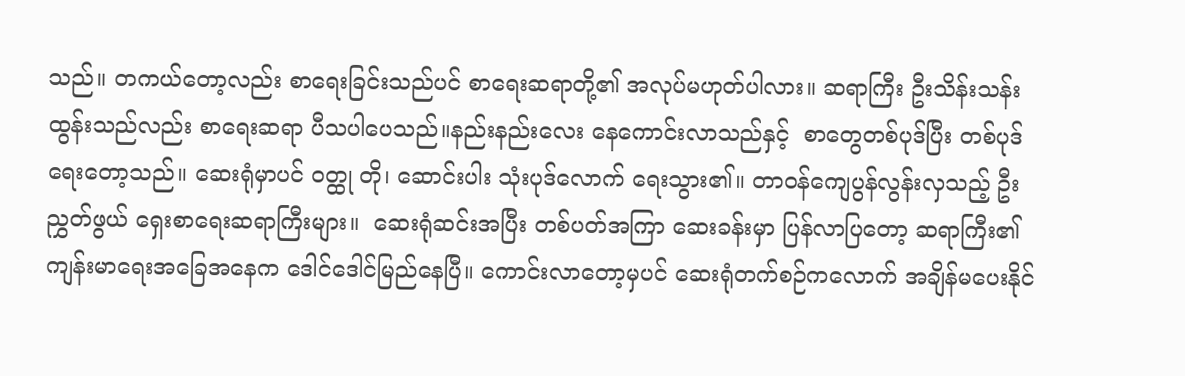သည်။ တကယ်တော့လည်း စာရေးခြင်းသည်ပင် စာရေးဆရာတို့၏ အလုပ်မဟုတ်ပါလား။ ဆရာကြီး ဦးသိန်းသန်းထွန်းသည်လည်း စာရေးဆရာ ပီသပါပေသည်။နည်းနည်းလေး နေကောင်းလာသည်နှင့်  စာတွေတစ်ပုဒ်ပြီး တစ်ပုဒ်ရေးတော့သည်။ ဆေးရုံမှာပင် ဝတ္ထု တို၊ ဆောင်းပါး သုံးပုဒ်လောက် ရေးသွား၏။ တာဝန်ကျေပွန်လွန်းလှသည့် ဦးညွှတ်ဖွယ် ရှေးစာရေးဆရာကြီးများ။  ဆေးရုံဆင်းအပြီး တစ်ပတ်အကြာ ဆေးခန်းမှာ ပြန်လာပြတော့ ဆရာကြီး၏ ကျန်းမာရေးအခြေအနေက ဒေါင်ဒေါင်မြည်နေပြီ။ ကောင်းလာတော့မှပင် ဆေးရုံတက်စဉ်ကလောက် အချိန်မပေးနိုင်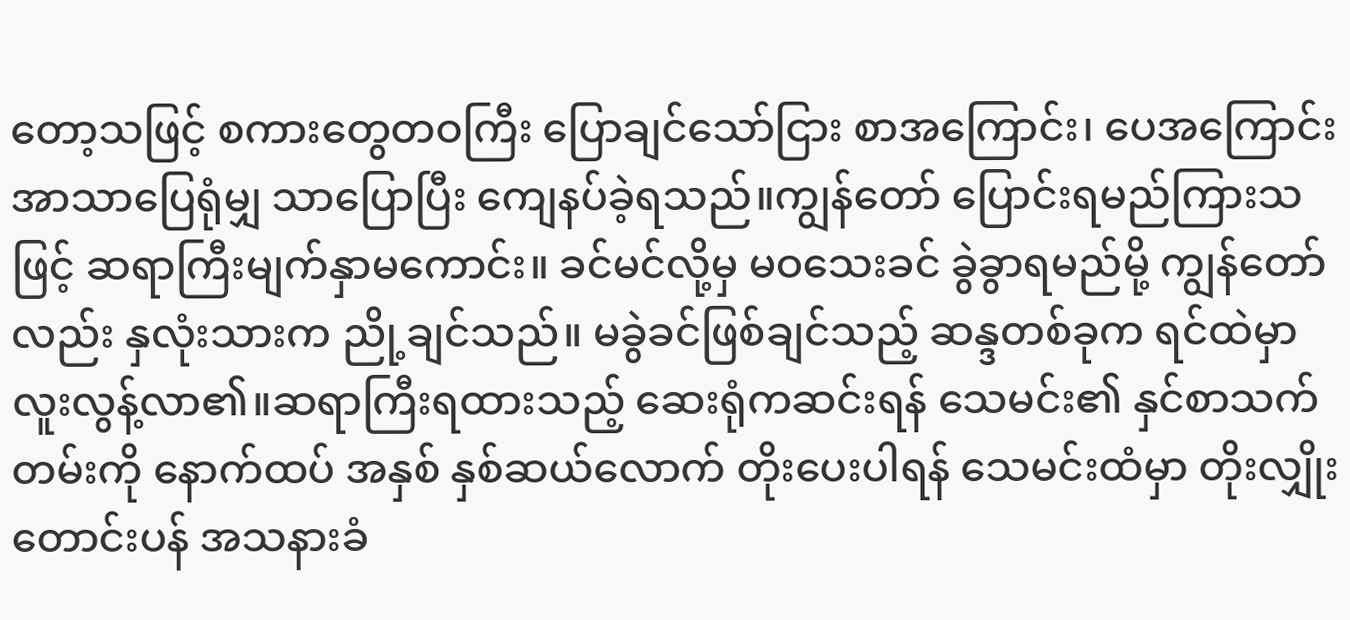တော့သဖြင့် စကားတွေတဝကြီး ပြောချင်သော်ငြား စာအကြောင်း၊ ပေအကြောင်း အာသာပြေရုံမျှ သာပြောပြီး ကျေနပ်ခဲ့ရသည်။ကျွန်တော် ပြောင်းရမည်ကြားသဖြင့် ဆရာကြီးမျက်နှာမကောင်း။ ခင်မင်လို့မှ မဝသေးခင် ခွဲခွာရမည်မို့ ကျွန်တော်လည်း နှလုံးသားက ညို့ချင်သည်။ မခွဲခင်ဖြစ်ချင်သည့် ဆန္ဒတစ်ခုက ရင်ထဲမှာ လူးလွန့်လာ၏။ဆရာကြီးရထားသည့် ဆေးရုံကဆင်းရန် သေမင်း၏ နှင်စာသက်တမ်းကို နောက်ထပ် အနှစ် နှစ်ဆယ်လောက် တိုးပေးပါရန် သေမင်းထံမှာ တိုးလျှိုးတောင်းပန် အသနားခံ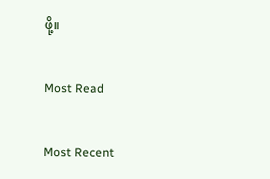ဖို့။

Most Read

Most Recent